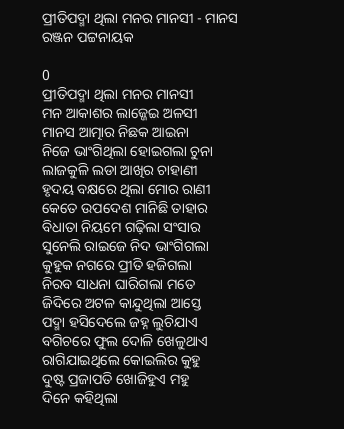ପ୍ରୀତିପଦ୍ମା ଥିଲା ମନର ମାନସୀ - ମାନସ ରଞ୍ଜନ ପଟ୍ଟନାୟକ

0
ପ୍ରୀତିପଦ୍ମା ଥିଲା ମନର ମାନସୀ
ମନ ଆକାଶର ଲାଜ୍ଜେଇ ଅଳସୀ
ମାନସ ଆତ୍ମାର ନିଛକ ଆଇନା
ନିଜେ ଭାଂଗିଥିଲା ହୋଇଗଲା ଚୁନା
ଲାଜକୁଳି ଲଡା ଆଖିର ଚାହାଣୀ
ହୃଦୟ ବକ୍ଷରେ ଥିଲା ମୋର ରାଣୀ
କେତେ ଉପଦେଶ ମାନିଛି ତାହାର
ବିଧାତା ନିୟମେ ଗଢ଼ିଲା ସଂସାର
ସୁନେଲି ରାଇଜେ ନିଦ ଭାଂଗିଗଲା
କୁହୁକ ନଗରେ ପ୍ରୀତି ହଜିଗଲା
ନିରବ ସାଧନା ଘାରିଗଲା ମତେ
ଜିଦିରେ ଅଟଳ କାନ୍ଦୁଥିଲା ଆସ୍ତେ
ପଦ୍ମା ହସିଦେଲେ ଜହ୍ନ ଲୁଚିଯାଏ
ବଗିଚରେ ଫୁଲ ଦୋଳି ଖେଳୁଥାଏ
ରାଗିଯାଇଥିଲେ କୋଇଲିର କୁହୁ
ଦୁଷ୍ଟ ପ୍ରଜାପତି ଖୋଜିହୁଏ ମହୁ
ଦିନେ କହିଥିଲା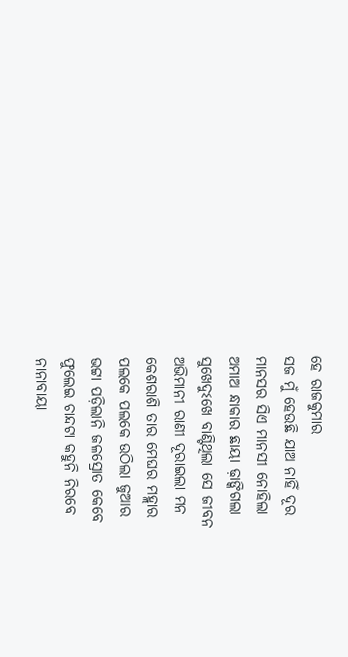ହେ ରାଜକୁମାର
ସଜ ମୁଁ ହେଉଛି ଯାଅ ନାହିଁ ଦୂର
ମାନସର ସିଏ ମାନସୀ ନୋହିଲା
ଅମାଅ ନ୍ଧାକାର ଛାୟା ଢ଼ାଙ୍କିଗଲା
ସୁଖେଦୁଽଖେ ବାଣ୍ଟିଥିଲା ସେ ଜୀବନ
ଅଭିମାନୀ ରାଣୀ ଦୂରାଇଲା ମନ
କେଶରାଶି ତାର ମେଘର ମହ୍ଲାର
ପଲକେ ପଲକେ ଉଠିଲା ଜୁଆର
ଭଟ୍ଟା ପଡ଼ିଲାନି ଜଳସ୍ରୋତ କେବେ
ଫୁଲେଇ ଚାନ୍ଦଟା କହୁନି ନିରବେ
ନାନାବାୟା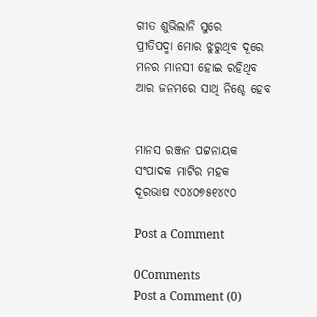ଗୀତ ଶୁଭିଲାନି ସୁରେ
ପ୍ରୀତିପଦ୍ମା ମୋର ଝୁରୁଥିବ ଦୂରେ
ମନର ମାନସୀ ହୋଇ ରହିଥିବ
ଆର ଜନମରେ ସାଥି ନିଶ୍ଚେ ହେବ


ମାନସ ରଞ୍ଜନ ପଟ୍ଟନାୟକ
ସଂପାଦକ ମାଟିର ମହକ
ଦୂରଭାଷ ୯୦୪୦୭୫୧୪୯୦

Post a Comment

0Comments
Post a Comment (0)